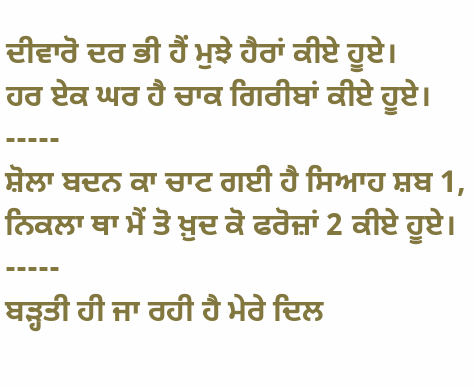ਦੀਵਾਰੋ ਦਰ ਭੀ ਹੈਂ ਮੁਝੇ ਹੈਰਾਂ ਕੀਏ ਹੂਏ।
ਹਰ ਏਕ ਘਰ ਹੈ ਚਾਕ ਗਿਰੀਬਾਂ ਕੀਏ ਹੂਏ।
-----
ਸ਼ੋਲਾ ਬਦਨ ਕਾ ਚਾਟ ਗਈ ਹੈ ਸਿਆਹ ਸ਼ਬ 1,
ਨਿਕਲਾ ਥਾ ਮੈਂ ਤੋ ਖ਼ੁਦ ਕੋ ਫਰੋਜ਼ਾਂ 2 ਕੀਏ ਹੂਏ।
-----
ਬੜ੍ਹਤੀ ਹੀ ਜਾ ਰਹੀ ਹੈ ਮੇਰੇ ਦਿਲ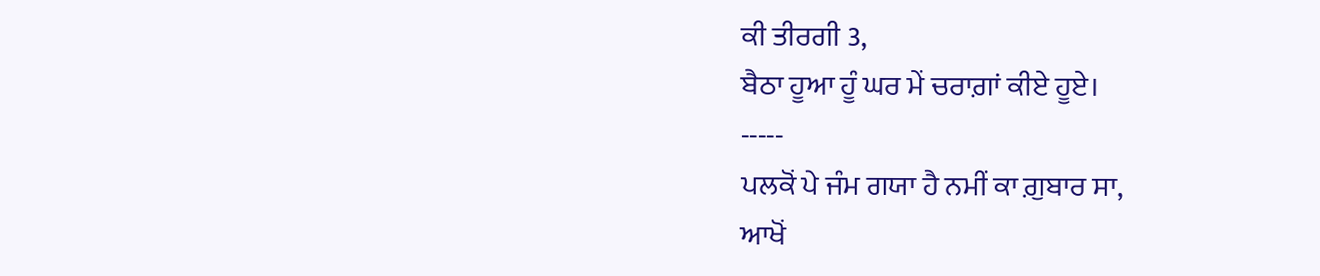ਕੀ ਤੀਰਗੀ 3,
ਬੈਠਾ ਹੂਆ ਹੂੰ ਘਰ ਮੇਂ ਚਰਾਗ਼ਾਂ ਕੀਏ ਹੂਏ।
-----
ਪਲਕੋਂ ਪੇ ਜੰਮ ਗਯਾ ਹੈ ਨਮੀਂ ਕਾ ਗ਼ੁਬਾਰ ਸਾ,
ਆਖੋਂ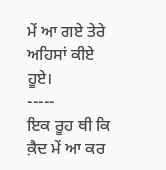ਮੇਂ ਆ ਗਏ ਤੇਰੇ ਅਹਿਸਾਂ ਕੀਏ ਹੂਏ।
-----
ਇਕ ਰੂਹ ਥੀ ਕਿ ਕ਼ੈਦ ਮੇਂ ਆ ਕਰ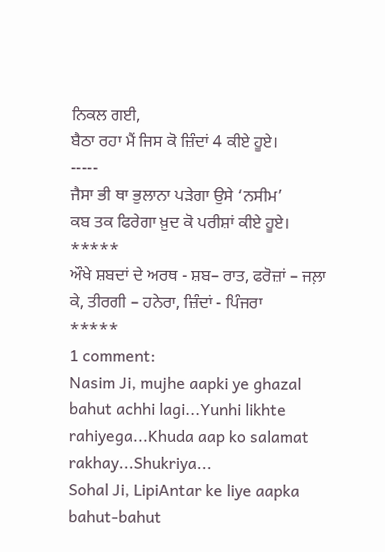ਨਿਕਲ ਗਈ,
ਬੈਠਾ ਰਹਾ ਮੈਂ ਜਿਸ ਕੋ ਜ਼ਿੰਦਾਂ 4 ਕੀਏ ਹੂਏ।
-----
ਜੈਸਾ ਭੀ ਥਾ ਭੁਲਾਨਾ ਪੜੇਗਾ ਉਸੇ ‘ਨਸੀਮ’
ਕਬ ਤਕ ਫਿਰੇਗਾ ਖ਼ੁਦ ਕੋ ਪਰੀਸ਼ਾਂ ਕੀਏ ਹੂਏ।
*****
ਔਖੇ ਸ਼ਬਦਾਂ ਦੇ ਅਰਥ - ਸ਼ਬ– ਰਾਤ, ਫਰੋਜ਼ਾਂ – ਜਲ਼ਾ ਕੇ, ਤੀਰਗੀ – ਹਨੇਰਾ, ਜ਼ਿੰਦਾਂ - ਪਿੰਜਰਾ
*****
1 comment:
Nasim Ji, mujhe aapki ye ghazal bahut achhi lagi...Yunhi likhte rahiyega...Khuda aap ko salamat rakhay...Shukriya...
Sohal Ji, LipiAntar ke liye aapka bahut-bahut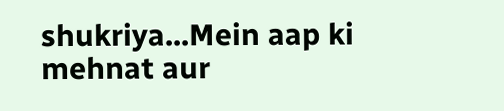shukriya...Mein aap ki mehnat aur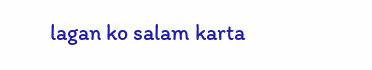lagan ko salam karta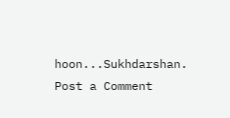hoon...Sukhdarshan.
Post a Comment